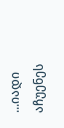...იადი აჩუენეს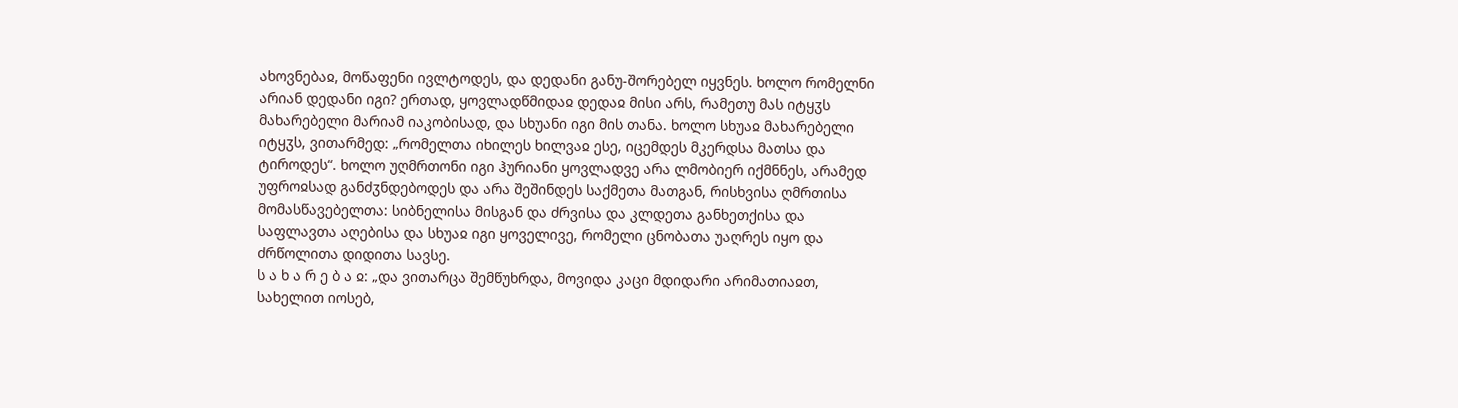ახოვნებაჲ, მოწაფენი ივლტოდეს, და დედანი განუ-შორებელ იყვნეს. ხოლო რომელნი არიან დედანი იგი? ერთად, ყოვლადწმიდაჲ დედაჲ მისი არს, რამეთუ მას იტყჳს მახარებელი მარიამ იაკობისად, და სხუანი იგი მის თანა. ხოლო სხუაჲ მახარებელი იტყჳს, ვითარმედ: „რომელთა იხილეს ხილვაჲ ესე, იცემდეს მკერდსა მათსა და ტიროდეს“. ხოლო უღმრთონი იგი ჰურიანი ყოვლადვე არა ლმობიერ იქმნნეს, არამედ უფროჲსად განძჳნდებოდეს და არა შეშინდეს საქმეთა მათგან, რისხვისა ღმრთისა მომასწავებელთა: სიბნელისა მისგან და ძრვისა და კლდეთა განხეთქისა და საფლავთა აღებისა და სხუაჲ იგი ყოველივე, რომელი ცნობათა უაღრეს იყო და ძრწოლითა დიდითა სავსე.
ს ა ხ ა რ ე ბ ა ჲ: „და ვითარცა შემწუხრდა, მოვიდა კაცი მდიდარი არიმათიაჲთ, სახელით იოსებ,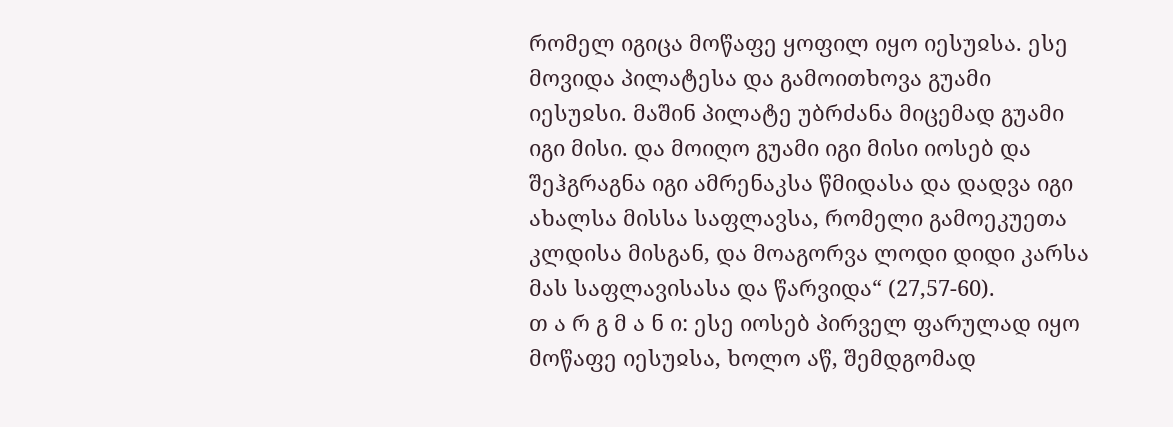რომელ იგიცა მოწაფე ყოფილ იყო იესუჲსა. ესე მოვიდა პილატესა და გამოითხოვა გუამი იესუჲსი. მაშინ პილატე უბრძანა მიცემად გუამი იგი მისი. და მოიღო გუამი იგი მისი იოსებ და შეჰგრაგნა იგი ამრენაკსა წმიდასა და დადვა იგი ახალსა მისსა საფლავსა, რომელი გამოეკუეთა კლდისა მისგან, და მოაგორვა ლოდი დიდი კარსა მას საფლავისასა და წარვიდა“ (27,57-60).
თ ა რ გ მ ა ნ ი: ესე იოსებ პირველ ფარულად იყო მოწაფე იესუჲსა, ხოლო აწ, შემდგომად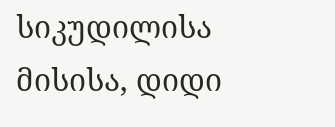სიკუდილისა მისისა, დიდი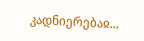კადნიერებაჲ...